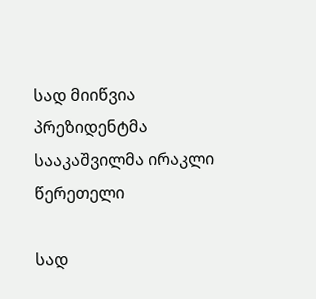სად მიიწვია პრეზიდენტმა სააკაშვილმა ირაკლი წერეთელი

სად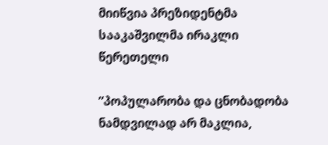მიიწვია პრეზიდენტმა სააკაშვილმა ირაკლი წერეთელი

”პოპულარობა და ცნობადობა ნამდვილად არ მაკლია,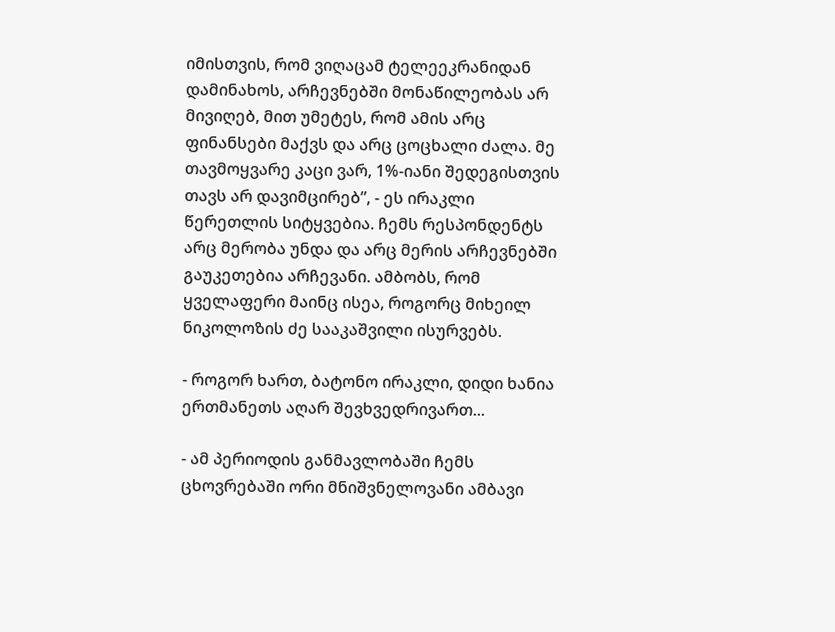იმისთვის, რომ ვიღაცამ ტელეეკრანიდან დამინახოს, არჩევნებში მონაწილეობას არ მივიღებ, მით უმეტეს, რომ ამის არც ფინანსები მაქვს და არც ცოცხალი ძალა. მე თავმოყვარე კაცი ვარ, 1%-იანი შედეგისთვის თავს არ დავიმცირებ”, - ეს ირაკლი წერეთლის სიტყვებია. ჩემს რესპონდენტს არც მერობა უნდა და არც მერის არჩევნებში გაუკეთებია არჩევანი. ამბობს, რომ ყველაფერი მაინც ისეა, როგორც მიხეილ ნიკოლოზის ძე სააკაშვილი ისურვებს.

- როგორ ხართ, ბატონო ირაკლი, დიდი ხანია ერთმანეთს აღარ შევხვედრივართ...

- ამ პერიოდის განმავლობაში ჩემს ცხოვრებაში ორი მნიშვნელოვანი ამბავი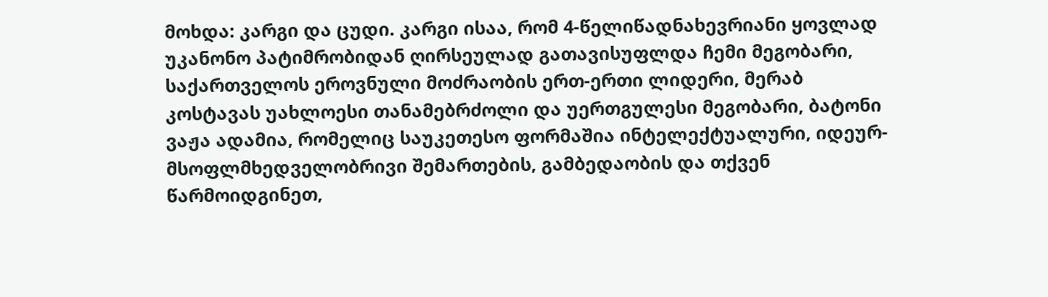მოხდა: კარგი და ცუდი. კარგი ისაა, რომ 4-წელიწადნახევრიანი ყოვლად უკანონო პატიმრობიდან ღირსეულად გათავისუფლდა ჩემი მეგობარი, საქართველოს ეროვნული მოძრაობის ერთ-ერთი ლიდერი, მერაბ კოსტავას უახლოესი თანამებრძოლი და უერთგულესი მეგობარი, ბატონი ვაჟა ადამია, რომელიც საუკეთესო ფორმაშია ინტელექტუალური, იდეურ-მსოფლმხედველობრივი შემართების, გამბედაობის და თქვენ წარმოიდგინეთ,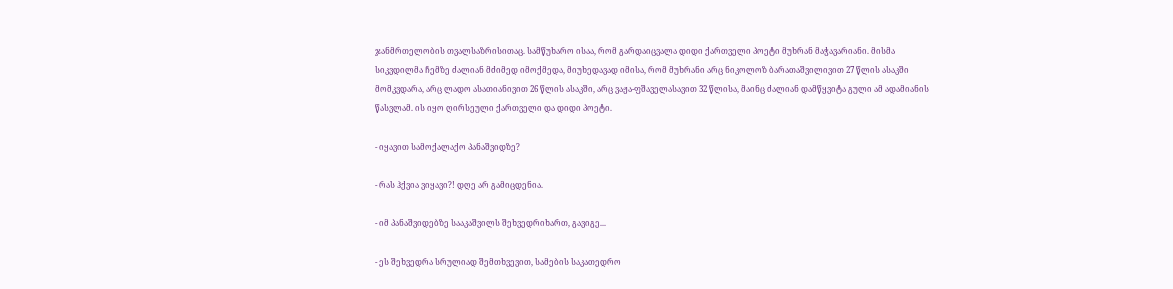ჯანმრთელობის თვალსაზრისითაც. სამწუხარო ისაა, რომ გარდაიცვალა დიდი ქართველი პოეტი მუხრან მაჭავარიანი. მისმა სიკვდილმა ჩემზე ძალიან მძიმედ იმოქმედა, მიუხედავად იმისა, რომ მუხრანი არც ნიკოლოზ ბარათაშვილივით 27 წლის ასაკში მომკვდარა, არც ლადო ასათიანივით 26 წლის ასაკში, არც ვაჟა-ფშაველასავით 32 წლისა, მაინც ძალიან დამწყვიტა გული ამ ადამიანის წასვლამ. ის იყო ღირსეული ქართველი და დიდი პოეტი.

- იყავით სამოქალაქო პანაშვიდზე?

- რას ჰქვია ვიყავი?! დღე არ გამიცდენია.

- იმ პანაშვიდებზე სააკაშვილს შეხვედრიხართ, გავიგე...

- ეს შეხვედრა სრულიად შემთხვევით, სამების საკათედრო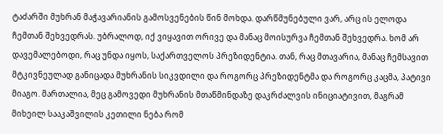ტაძარში მუხრან მაჭავარიანის გამოსვენების წინ მოხდა. დარწმუნებული ვარ, არც ის ელოდა ჩემთან შეხვედრას. უბრალოდ, იქ ვიყავით ორივე და მანაც მოისურვა ჩემთან შეხვედრა. ხომ არ დავემალებოდი, რაც უნდა იყოს, საქართველოს პრეზიდენტია. თან, რაც მთავარია, მანაც ჩემსავით მტკივნეულად განიცადა მუხრანის სიკვდილი და როგორც პრეზიდენტმა და როგორც კაცმა, პატივი მიაგო. მართალია, მეც გამოვედი მუხრანის მთაწმინდაზე დაკრძალვის ინიციატივით, მაგრამ მიხეილ სააკაშვილის კეთილი ნება რომ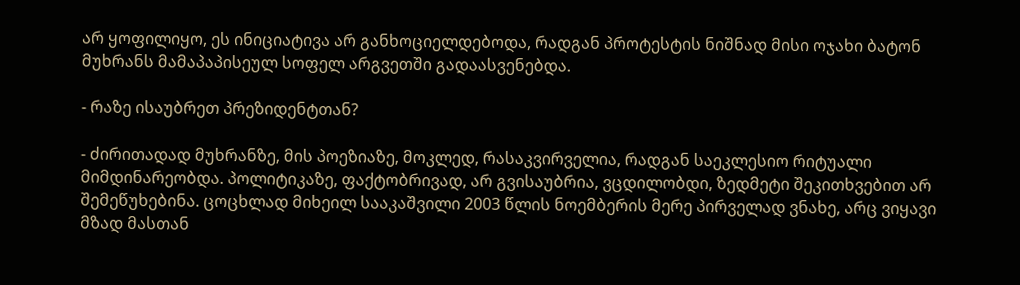არ ყოფილიყო, ეს ინიციატივა არ განხოციელდებოდა, რადგან პროტესტის ნიშნად მისი ოჯახი ბატონ მუხრანს მამაპაპისეულ სოფელ არგვეთში გადაასვენებდა.

- რაზე ისაუბრეთ პრეზიდენტთან?

- ძირითადად მუხრანზე, მის პოეზიაზე, მოკლედ, რასაკვირველია, რადგან საეკლესიო რიტუალი მიმდინარეობდა. პოლიტიკაზე, ფაქტობრივად, არ გვისაუბრია, ვცდილობდი, ზედმეტი შეკითხვებით არ შემეწუხებინა. ცოცხლად მიხეილ სააკაშვილი 2003 წლის ნოემბერის მერე პირველად ვნახე, არც ვიყავი მზად მასთან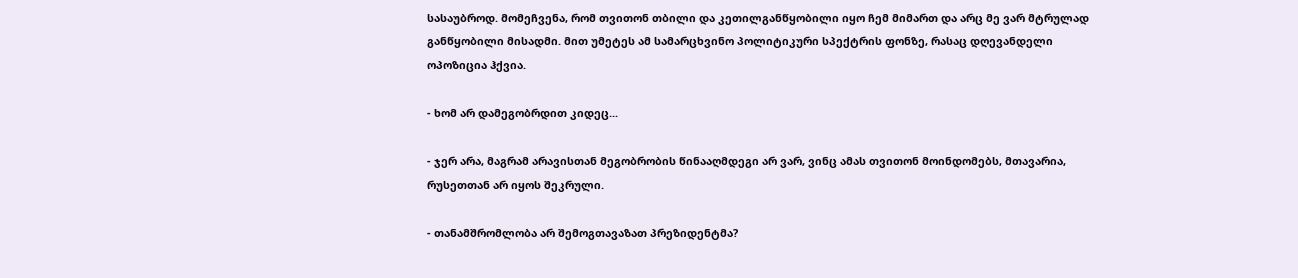სასაუბროდ. მომეჩვენა, რომ თვითონ თბილი და კეთილგანწყობილი იყო ჩემ მიმართ და არც მე ვარ მტრულად განწყობილი მისადმი. მით უმეტეს ამ სამარცხვინო პოლიტიკური სპექტრის ფონზე, რასაც დღევანდელი ოპოზიცია ჰქვია.

- ხომ არ დამეგობრდით კიდეც...

- ჯერ არა, მაგრამ არავისთან მეგობრობის წინააღმდეგი არ ვარ, ვინც ამას თვითონ მოინდომებს, მთავარია, რუსეთთან არ იყოს შეკრული.

- თანამშრომლობა არ შემოგთავაზათ პრეზიდენტმა?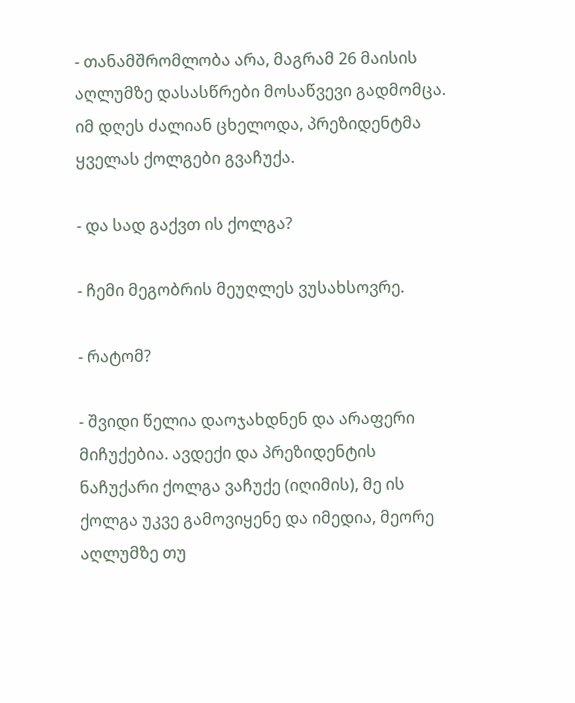- თანამშრომლობა არა, მაგრამ 26 მაისის აღლუმზე დასასწრები მოსაწვევი გადმომცა. იმ დღეს ძალიან ცხელოდა, პრეზიდენტმა ყველას ქოლგები გვაჩუქა.

- და სად გაქვთ ის ქოლგა?

- ჩემი მეგობრის მეუღლეს ვუსახსოვრე.

- რატომ?

- შვიდი წელია დაოჯახდნენ და არაფერი მიჩუქებია. ავდექი და პრეზიდენტის ნაჩუქარი ქოლგა ვაჩუქე (იღიმის), მე ის ქოლგა უკვე გამოვიყენე და იმედია, მეორე აღლუმზე თუ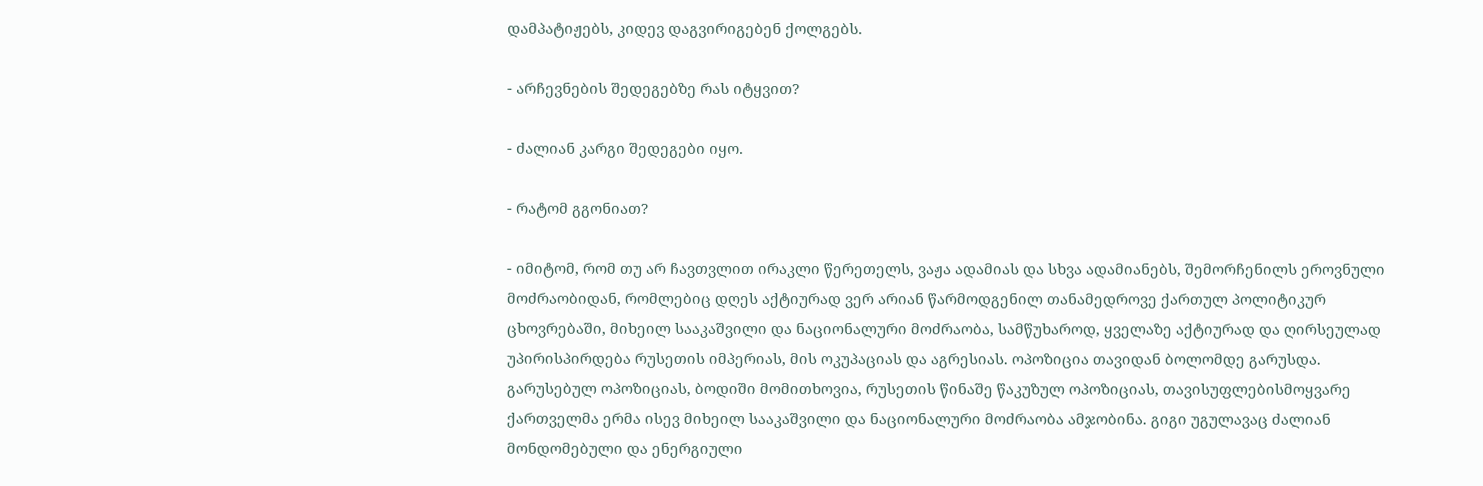დამპატიჟებს, კიდევ დაგვირიგებენ ქოლგებს.

- არჩევნების შედეგებზე რას იტყვით?

- ძალიან კარგი შედეგები იყო.

- რატომ გგონიათ?

- იმიტომ, რომ თუ არ ჩავთვლით ირაკლი წერეთელს, ვაჟა ადამიას და სხვა ადამიანებს, შემორჩენილს ეროვნული მოძრაობიდან, რომლებიც დღეს აქტიურად ვერ არიან წარმოდგენილ თანამედროვე ქართულ პოლიტიკურ ცხოვრებაში, მიხეილ სააკაშვილი და ნაციონალური მოძრაობა, სამწუხაროდ, ყველაზე აქტიურად და ღირსეულად უპირისპირდება რუსეთის იმპერიას, მის ოკუპაციას და აგრესიას. ოპოზიცია თავიდან ბოლომდე გარუსდა. გარუსებულ ოპოზიციას, ბოდიში მომითხოვია, რუსეთის წინაშე წაკუზულ ოპოზიციას, თავისუფლებისმოყვარე ქართველმა ერმა ისევ მიხეილ სააკაშვილი და ნაციონალური მოძრაობა ამჯობინა. გიგი უგულავაც ძალიან მონდომებული და ენერგიული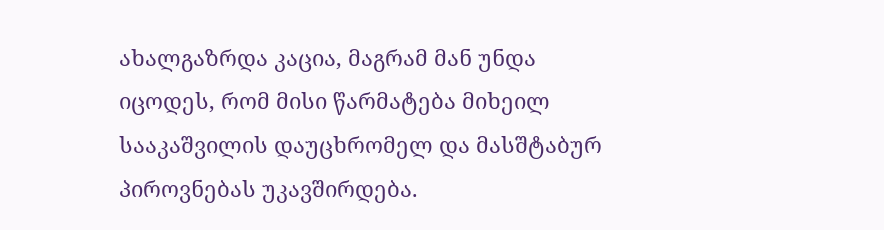ახალგაზრდა კაცია, მაგრამ მან უნდა იცოდეს, რომ მისი წარმატება მიხეილ სააკაშვილის დაუცხრომელ და მასშტაბურ პიროვნებას უკავშირდება.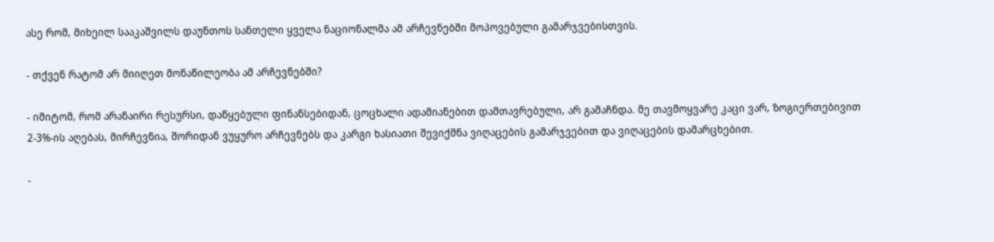ასე რომ, მიხეილ სააკაშვილს დაუნთოს სანთელი ყველა ნაციონალმა ამ არჩევნებში მოპოვებული გამარჯვებისთვის.

- თქვენ რატომ არ მიიღეთ მონაწილეობა ამ არჩევნებში?

- იმიტომ, რომ არანაირი რესურსი, დაწყებული ფინანსებიდან, ცოცხალი ადამიანებით დამთავრებული, არ გამაჩნდა. მე თავმოყვარე კაცი ვარ, ზოგიერთებივით 2-3%-ის აღებას, მირჩევნია, შორიდან ვუყურო არჩევნებს და კარგი ხასიათი შევიქმნა ვიღაცების გამარჯვებით და ვიღაცების დამარცხებით.

-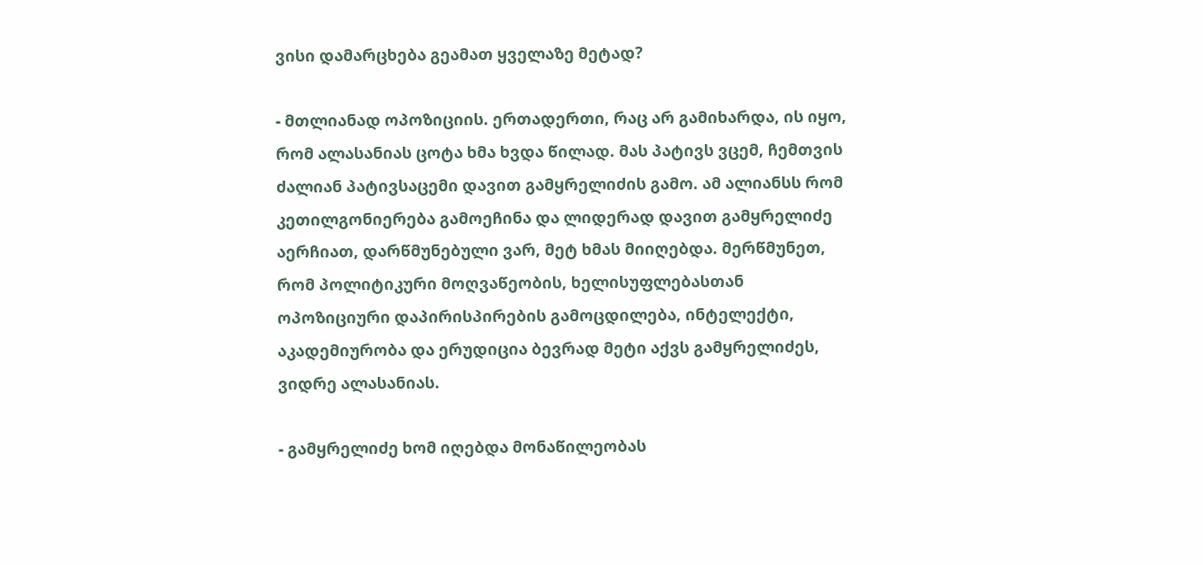ვისი დამარცხება გეამათ ყველაზე მეტად?

- მთლიანად ოპოზიციის. ერთადერთი, რაც არ გამიხარდა, ის იყო, რომ ალასანიას ცოტა ხმა ხვდა წილად. მას პატივს ვცემ, ჩემთვის ძალიან პატივსაცემი დავით გამყრელიძის გამო. ამ ალიანსს რომ კეთილგონიერება გამოეჩინა და ლიდერად დავით გამყრელიძე აერჩიათ, დარწმუნებული ვარ, მეტ ხმას მიიღებდა. მერწმუნეთ, რომ პოლიტიკური მოღვაწეობის, ხელისუფლებასთან ოპოზიციური დაპირისპირების გამოცდილება, ინტელექტი, აკადემიურობა და ერუდიცია ბევრად მეტი აქვს გამყრელიძეს, ვიდრე ალასანიას.

- გამყრელიძე ხომ იღებდა მონაწილეობას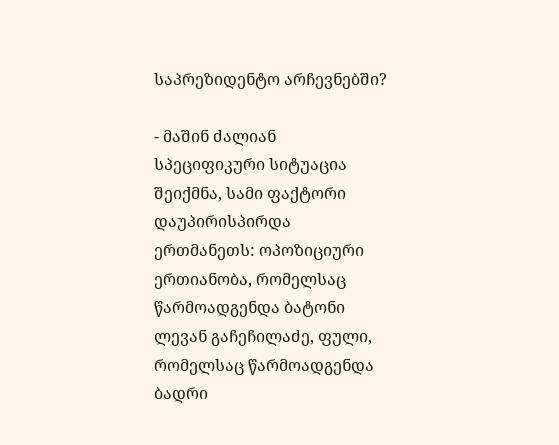საპრეზიდენტო არჩევნებში?

- მაშინ ძალიან სპეციფიკური სიტუაცია შეიქმნა, სამი ფაქტორი დაუპირისპირდა ერთმანეთს: ოპოზიციური ერთიანობა, რომელსაც წარმოადგენდა ბატონი ლევან გაჩეჩილაძე, ფული, რომელსაც წარმოადგენდა ბადრი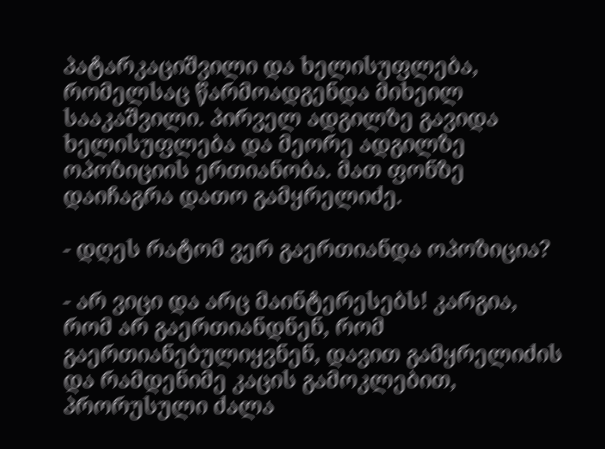პატარკაციშვილი და ხელისუფლება, რომელსაც წარმოადგენდა მიხეილ სააკაშვილი. პირველ ადგილზე გავიდა ხელისუფლება და მეორე ადგილზე ოპოზიციის ერთიანობა. მათ ფონზე დაიჩაგრა დათო გამყრელიძე.

- დღეს რატომ ვერ გაერთიანდა ოპოზიცია?

- არ ვიცი და არც მაინტერესებს! კარგია, რომ არ გაერთიანდნენ, რომ გაერთიანებულიყვნენ, დავით გამყრელიძის და რამდენიმე კაცის გამოკლებით, პრორუსული ძალა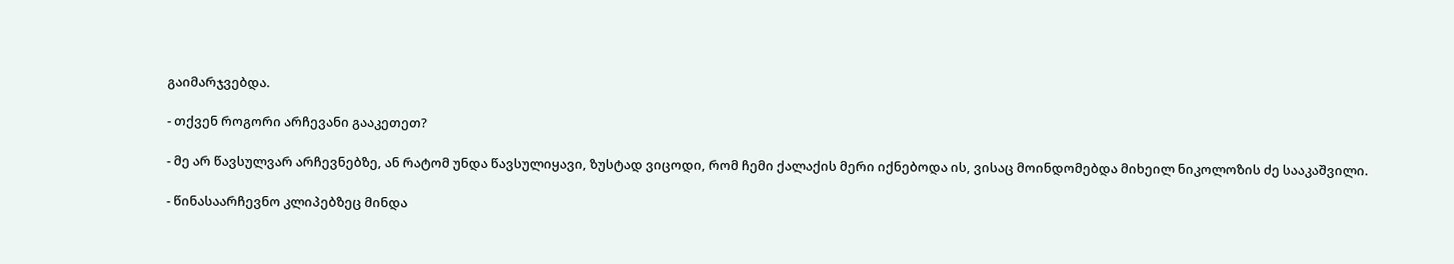გაიმარჯვებდა.

- თქვენ როგორი არჩევანი გააკეთეთ?

- მე არ წავსულვარ არჩევნებზე, ან რატომ უნდა წავსულიყავი, ზუსტად ვიცოდი, რომ ჩემი ქალაქის მერი იქნებოდა ის, ვისაც მოინდომებდა მიხეილ ნიკოლოზის ძე სააკაშვილი.

- წინასაარჩევნო კლიპებზეც მინდა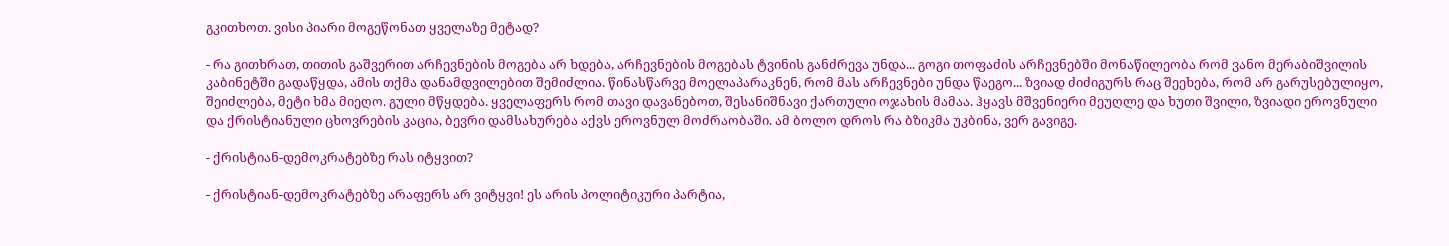გკითხოთ. ვისი პიარი მოგეწონათ ყველაზე მეტად?

- რა გითხრათ, თითის გაშვერით არჩევნების მოგება არ ხდება, არჩევნების მოგებას ტვინის განძრევა უნდა... გოგი თოფაძის არჩევნებში მონაწილეობა რომ ვანო მერაბიშვილის კაბინეტში გადაწყდა, ამის თქმა დანამდვილებით შემიძლია. წინასწარვე მოელაპარაკნენ, რომ მას არჩევნები უნდა წაეგო... ზვიად ძიძიგურს რაც შეეხება, რომ არ გარუსებულიყო, შეიძლება, მეტი ხმა მიეღო. გული მწყდება. ყველაფერს რომ თავი დავანებოთ, შესანიშნავი ქართული ოჯახის მამაა. ჰყავს მშვენიერი მეუღლე და ხუთი შვილი, ზვიადი ეროვნული და ქრისტიანული ცხოვრების კაცია, ბევრი დამსახურება აქვს ეროვნულ მოძრაობაში. ამ ბოლო დროს რა ბზიკმა უკბინა, ვერ გავიგე.

- ქრისტიან-დემოკრატებზე რას იტყვით?

- ქრისტიან-დემოკრატებზე არაფერს არ ვიტყვი! ეს არის პოლიტიკური პარტია,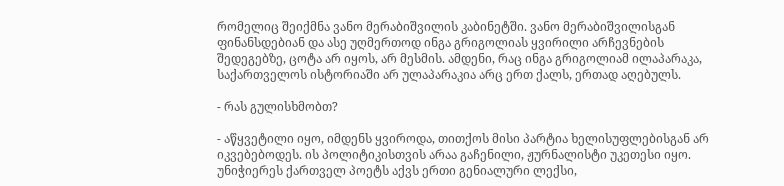რომელიც შეიქმნა ვანო მერაბიშვილის კაბინეტში. ვანო მერაბიშვილისგან ფინანსდებიან და ასე უღმერთოდ ინგა გრიგოლიას ყვირილი არჩევნების შედეგებზე, ცოტა არ იყოს, არ მესმის. ამდენი, რაც ინგა გრიგოლიამ ილაპარაკა, საქართველოს ისტორიაში არ ულაპარაკია არც ერთ ქალს, ერთად აღებულს.

- რას გულისხმობთ?

- აწყვეტილი იყო, იმდენს ყვიროდა, თითქოს მისი პარტია ხელისუფლებისგან არ იკვებებოდეს. ის პოლიტიკისთვის არაა გაჩენილი, ჟურნალისტი უკეთესი იყო. უნიჭიერეს ქართველ პოეტს აქვს ერთი გენიალური ლექსი,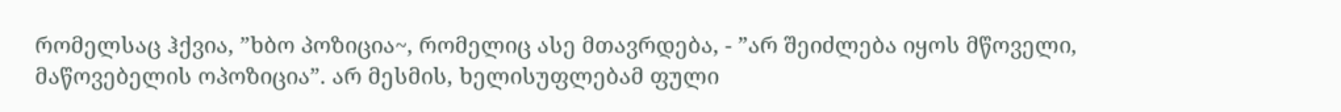რომელსაც ჰქვია, ”ხბო პოზიცია~, რომელიც ასე მთავრდება, - ”არ შეიძლება იყოს მწოველი, მაწოვებელის ოპოზიცია”. არ მესმის, ხელისუფლებამ ფული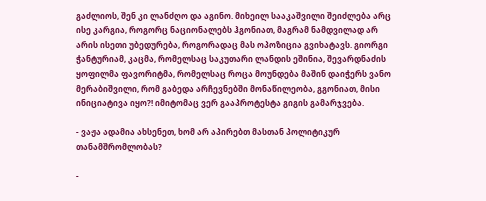გაძლიოს, შენ კი ლანძღო და აგინო. მიხეილ სააკაშვილი შეიძლება არც ისე კარგია, როგორც ნაციონალებს ჰგონიათ, მაგრამ ნამდვილად არ არის ისეთი უბედურება, როგორადაც მას ოპოზიცია გვიხატავს. გიორგი ჭანტურიამ, კაცმა, რომელსაც საკუთარი ლანდის ეშინია, შევარდნაძის ყოფილმა ფავორიტმა, რომელსაც როცა მოუნდება მაშინ დაიჭერს ვანო მერაბიშვილი, რომ გაბედა არჩევნებში მონაწილეობა, გგონიათ, მისი ინიციატივა იყო?! იმიტომაც ვერ გააპროტესტა გიგის გამარჯვება.

- ვაჟა ადამია ახსენეთ, ხომ არ აპირებთ მასთან პოლიტიკურ თანამშრომლობას?

-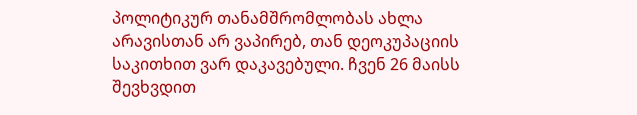პოლიტიკურ თანამშრომლობას ახლა არავისთან არ ვაპირებ, თან დეოკუპაციის საკითხით ვარ დაკავებული. ჩვენ 26 მაისს შევხვდით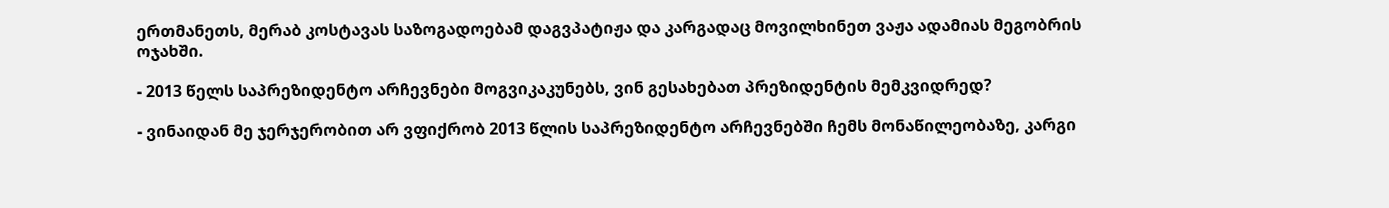ერთმანეთს, მერაბ კოსტავას საზოგადოებამ დაგვპატიჟა და კარგადაც მოვილხინეთ ვაჟა ადამიას მეგობრის ოჯახში.

- 2013 წელს საპრეზიდენტო არჩევნები მოგვიკაკუნებს, ვინ გესახებათ პრეზიდენტის მემკვიდრედ?

- ვინაიდან მე ჯერჯერობით არ ვფიქრობ 2013 წლის საპრეზიდენტო არჩევნებში ჩემს მონაწილეობაზე, კარგი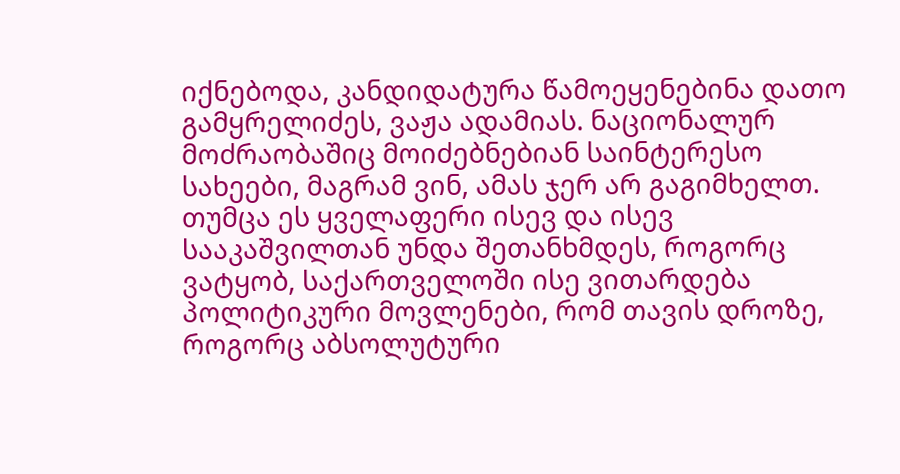იქნებოდა, კანდიდატურა წამოეყენებინა დათო გამყრელიძეს, ვაჟა ადამიას. ნაციონალურ მოძრაობაშიც მოიძებნებიან საინტერესო სახეები, მაგრამ ვინ, ამას ჯერ არ გაგიმხელთ. თუმცა ეს ყველაფერი ისევ და ისევ სააკაშვილთან უნდა შეთანხმდეს, როგორც ვატყობ, საქართველოში ისე ვითარდება პოლიტიკური მოვლენები, რომ თავის დროზე, როგორც აბსოლუტური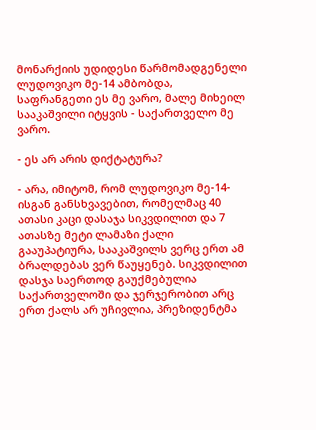მონარქიის უდიდესი წარმომადგენელი ლუდოვიკო მე-14 ამბობდა, საფრანგეთი ეს მე ვარო, მალე მიხეილ სააკაშვილი იტყვის - საქართველო მე ვარო.

- ეს არ არის დიქტატურა?

- არა, იმიტომ, რომ ლუდოვიკო მე-14-ისგან განსხვავებით, რომელმაც 40 ათასი კაცი დასაჯა სიკვდილით და 7 ათასზე მეტი ლამაზი ქალი გააუპატიურა, სააკაშვილს ვერც ერთ ამ ბრალდებას ვერ წაუყენებ. სიკვდილით დასჯა საერთოდ გაუქმებულია საქართველოში და ჯერჯერობით არც ერთ ქალს არ უჩივლია, პრეზიდენტმა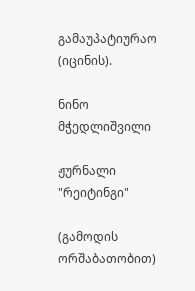გამაუპატიურაო (იცინის).

ნინო მჭედლიშვილი

ჟურნალი "რეიტინგი"

(გამოდის ორშაბათობით)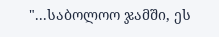"...საბოლოო ჯამში, ეს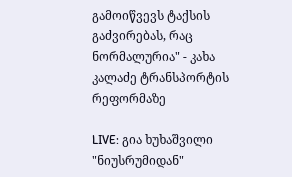გამოიწვევს ტაქსის გაძვირებას, რაც ნორმალურია" - კახა კალაძე ტრანსპორტის რეფორმაზე

LIVE: გია ხუხაშვილი "ნიუსრუმიდან"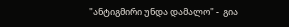"ანტიგმირი უნდა დამალო" -  გია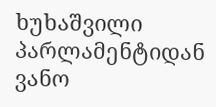ხუხაშვილი  პარლამენტიდან ვანო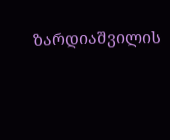ზარდიაშვილის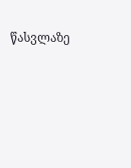წასვლაზე